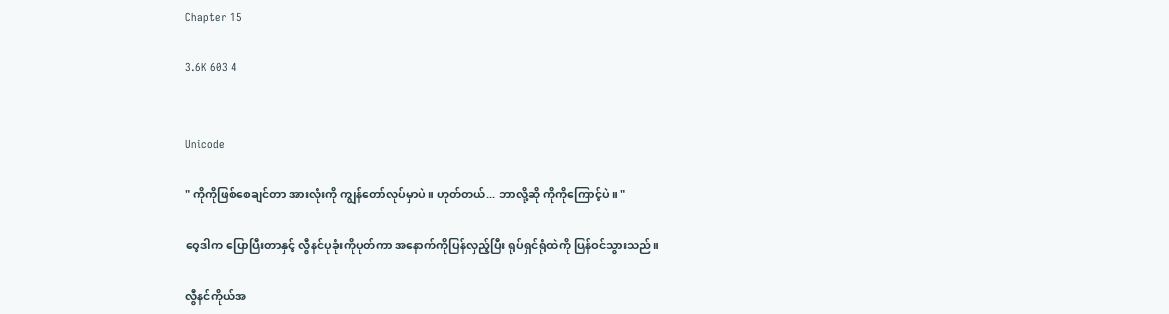Chapter 15

3.6K 603 4


Unicode

" ကိုကိုဖြစ်စေချင်တာ အားလုံးကို ကျွန်တော်လုပ်မှာပဲ။ ဟုတ်တယ်... ဘာလို့ဆို ကိုကိုကြောင့်ပဲ။ "

ဝေ့ဒါက ပြောပြီးတာနှင့် လွီနင်ပုခုံးကိုပုတ်ကာ အနောက်ကိုပြန်လှည့်ပြီး ရုပ်ရှင်ရုံထဲကို ပြန်ဝင်သွားသည်။

လွီနင်ကိုယ်အ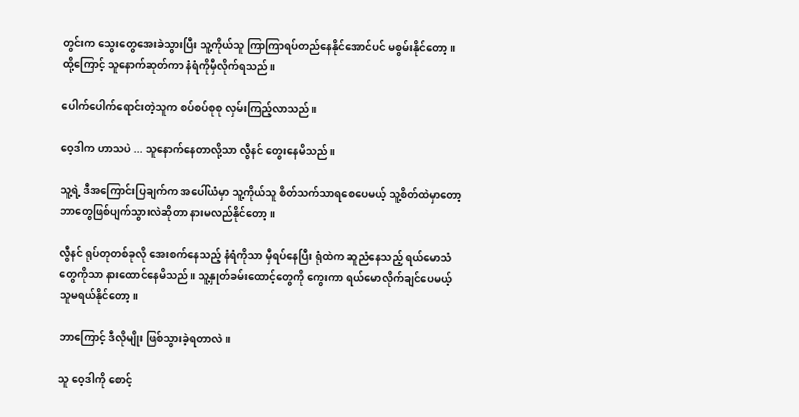တွင်းက သွေးတွေအေးခဲသွားပြီး သူ့ကိုယ်သူ ကြာကြာရပ်တည်နေနိုင်အောင်ပင် မစွမ်းနိုင်တော့။ ထို့ကြောင့် သူနောက်ဆုတ်ကာ နံရံကိုမှီလိုက်ရသည်။

ပေါက်ပေါက်ရောင်းတဲ့သူက စပ်စပ်စုစု လှမ်းကြည့်လာသည်။

ဝေ့ဒါက ဟာသပဲ ... သူနောက်နေတာလို့သာ လွီနင် တွေးနေမိသည်။

သူ့ရဲ့ ဒီအကြောင်းပြချက်က အပေါ်ယံမှာ သူ့ကိုယ်သူ စိတ်သက်သာရစေပေမယ့် သူ့စိတ်ထဲမှာတော့ ဘာတွေဖြစ်ပျက်သွားလဲဆိုတာ နားမလည်နိုင်တော့။

လွီနင် ရုပ်တုတစ်ခုလို အေးစက်နေသည့် နံရံကိုသာ မှီရပ်နေပြီး ရုံထဲက ဆူညံနေသည့် ရယ်မောသံတွေကိုသာ နားထောင်နေမိသည်။ သူ့နှုတ်ခမ်းထောင့်တွေကို ကွေးကာ ရယ်မောလိုက်ချင်ပေမယ့် သူမရယ်နိုင်တော့။

ဘာကြောင့် ဒီလိုမျိုး ဖြစ်သွားခဲ့ရတာလဲ။

သူ ဝေ့ဒါကို စောင့်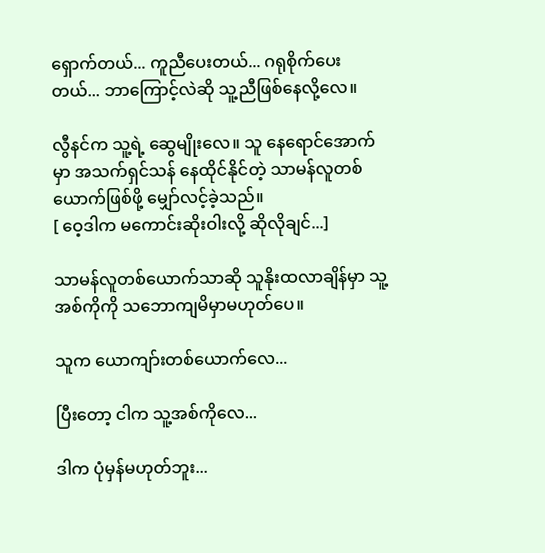ရှောက်တယ်... ကူညီပေးတယ်... ဂရုစိုက်ပေးတယ်... ဘာကြောင့်လဲဆို သူ့ညီဖြစ်နေလို့လေ။

လွီနင်က သူ့ရဲ့ ဆွေမျိုးလေ။ သူ နေရောင်အောက်မှာ အသက်ရှင်သန် နေထိုင်နိုင်တဲ့ သာမန်လူတစ်ယောက်ဖြစ်ဖို့ မျှော်လင့်ခဲ့သည်။
[ ဝေ့ဒါက မကောင်းဆိုးဝါးလို့ ဆိုလိုချင်...]

သာမန်လူတစ်ယောက်သာဆို သူနိုးထလာချိန်မှာ သူ့အစ်ကိုကို သဘောကျမိမှာမဟုတ်ပေ။

သူက ယောကျာ်းတစ်ယောက်လေ...

ပြီးတော့ ငါက သူ့အစ်ကိုလေ...

ဒါက ပုံမှန်မဟုတ်ဘူး...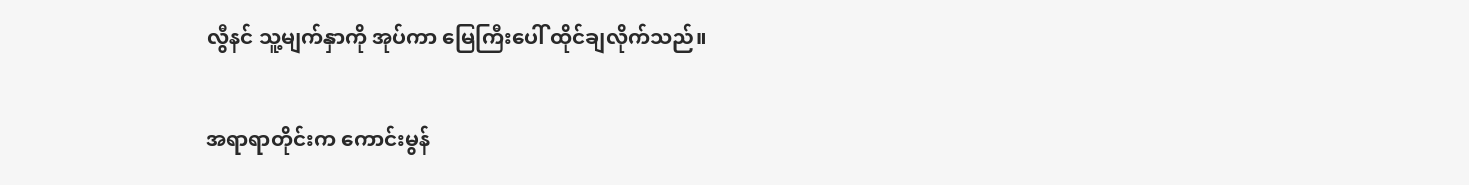လွီနင် သူ့မျက်နှာကို အုပ်ကာ မြေကြီးပေါ် ထိုင်ချလိုက်သည်။

အရာရာတိုင်းက ကောင်းမွန်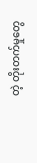တဲ့ တိုးတက်မှုတွေ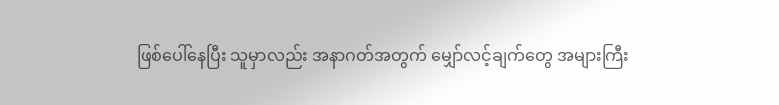ဖြစ်ပေါ်နေပြီး သူမှာလည်း အနာဂတ်အတွက် မျှော်လင့်ချက်တွေ အများကြီး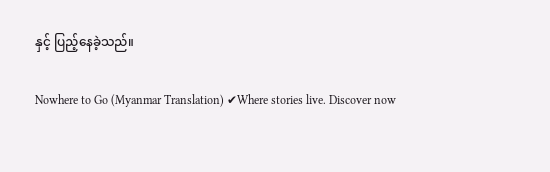နှင့် ပြည့်နေခဲ့သည်။

Nowhere to Go (Myanmar Translation) ✔Where stories live. Discover now